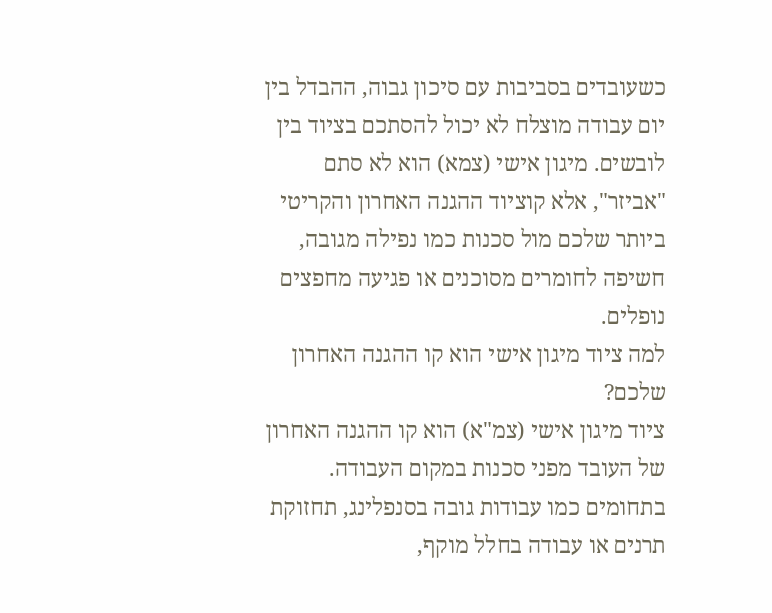כשעובדים בסביבות עם סיכון גבוה, ההבדל בין יום עבודה מוצלח לא יכול להסתכם בציוד בין לובשים. מיגון אישי (צמא) הוא לא סתם "אביזר", אלא קוציוד ההגנה האחרון והקריטי ביותר שלכם מול סכנות כמו נפילה מגובה, חשיפה לחומרים מסוכנים או פגיעה מחפצים נופלים.
למה ציוד מיגון אישי הוא קו ההגנה האחרון שלכם?
ציוד מיגון אישי (צמ"א) הוא קו ההגנה האחרון של העובד מפני סכנות במקום העבודה. בתחומים כמו עבודות גובה בסנפלינג, תחזוקת תרנים או עבודה בחלל מוקף,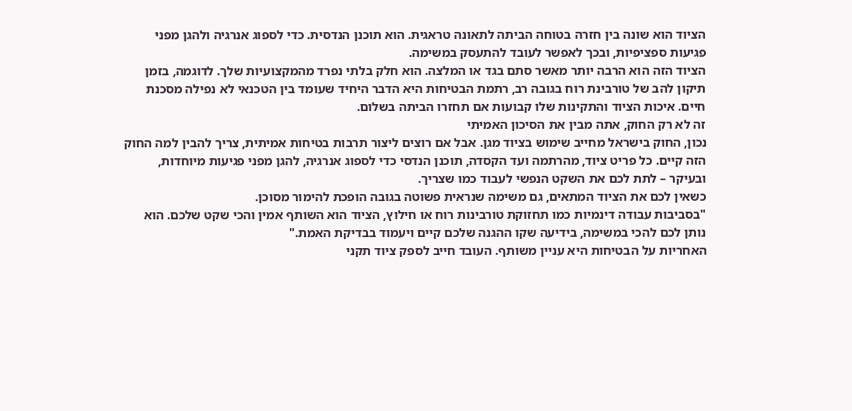הציוד הוא שונה בין חזרה בטוחה הביתה לתאונה טראגית. הוא תוכנן הנדסית. כדי לספוג אנרגיה ולהגן מפני פגיעות ספציפיות, ובכך לאפשר לעובד להתעסק במשימה.
הציוד הזה הוא הרבה יותר מאשר סתם בגד או המלצה. הוא חלק בלתי נפרד מהמקצועיות שלך. לדוגמה, בזמן תיקון להב של טורבינת רוח בגובה רב, רתמת הבטיחות היא הדבר היחיד שעומד בין הטכנאי לא נפילה מסכנת חיים. איכות הציוד והתקינות שלו קבועות אם תחזרו הביתה בשלום.
זה לא רק החוק, אתה מבין את הסיכון האמיתי
נכון, החוק בישראל מחייב שימוש בציוד מגן. אבל אם רוצים ליצור תרבות בטיחות אמיתית, צריך להבין למה החוק הזה קיים. כל פריט ציוד, מהרתמה ועד הקסדה, תוכנן הנדסי כדי לספוג אנרגיה, להגן מפני פגיעות מיוחדות, ובעיקר – לתת לכם את השקט הנפשי לעבוד כמו שצריך.
כשאין לכם את הציוד המתאים, גם משימה שנראית פשוטה בגובה הופכת להימור מסוכן.
"בסביבות עבודה דינמיות כמו תחזוקת טורבינות רוח או חילוץ, הציוד הוא השותף אמין והכי שקט שלכם. הוא נותן לכם להכי במשימה, בידיעה שקו ההגנה שלכם קיים ויעמוד בבדיקת האמת."
האחריות על הבטיחות היא עניין משותף. העובד חייב לספק ציוד תקני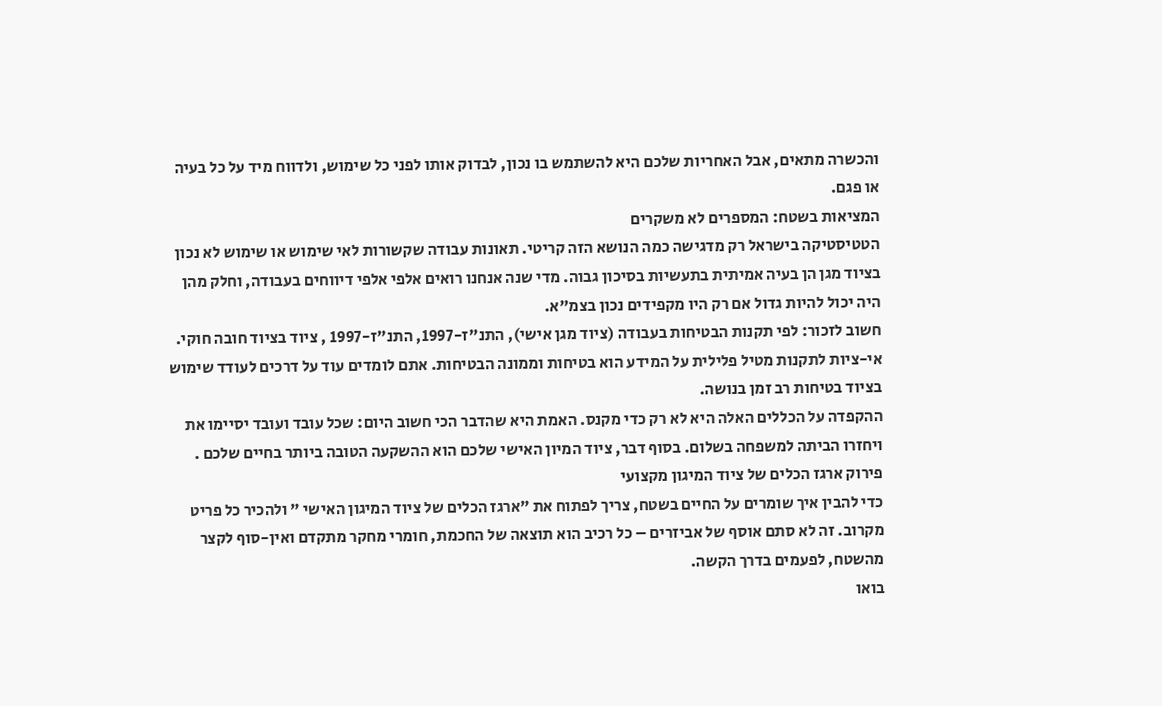והכשרה מתאים, אבל האחריות שלכם היא להשתמש בו נכון, לבדוק אותו לפני כל שימוש, ולדווח מיד על כל בעיה או פגם.
המציאות בשטח: המספרים לא משקרים
הטטיסטיקה בישראל רק מדגישה כמה הנושא הזה קריטי. תאונות עבודה שקשורות לאי שימוש או שימוש לא נכון בציוד מגן הן בעיה אמיתית בתעשיות בסיכון גבוה. מדי שנה אנחנו רואים אלפי אלפי דיווחים בעבודה, וחלק מהן היה יכול להיות גדול אם רק היו מקפידים נכון בצמ"א.
חשוב לזכור: לפי תקנות הבטיחות בעבודה (ציוד מגן אישי), התנ"ז-1997, התנ"ז-1997 , ציוד בציוד חובה חוקי. אי-ציות לתקנות מטיל פלילית על המידע הוא בטיחות וממונה הבטיחות. אתם לומדים עוד על דרכים לעודד שימוש בציוד בטיחות רב זמן בנושה.
ההקפדה על הכללים האלה היא לא רק כדי מקנס. האמת היא שהדבר הכי חשוב היום: שכל עובד ועובד יסיימו את ויחזרו הביתה למשפחה בשלום. בסוף דבר, ציוד המיון האישי שלכם הוא ההשקעה הטובה ביותר בחיים שלכם .
פירוק ארגז הכלים של ציוד המיגון מקצועי
כדי להבין איך שומרים על החיים בשטח, צריך לפתוח את "ארגז הכלים של ציוד המיגון האישי " ולהכיר כל פריט מקרוב. זה לא סתם אוסף של אביזרים – כל רכיב הוא תוצאה של החכמת, חומרי מחקר מתקדם ואין-סוף לקצר מהשטח, לפעמים בדרך הקשה.
בואו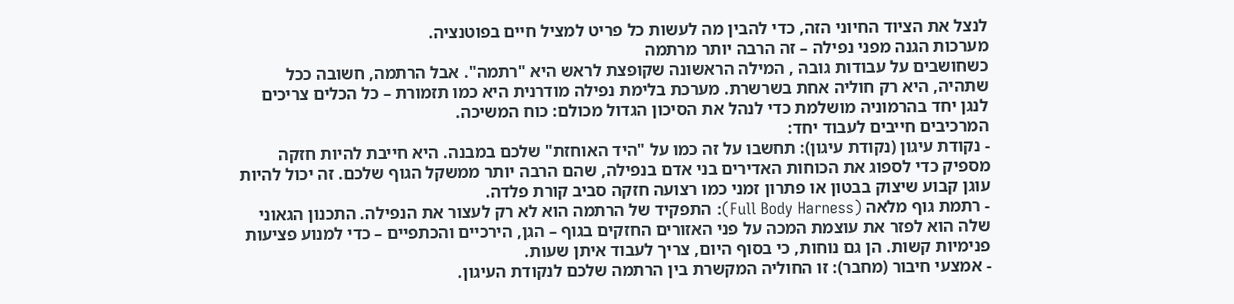לנצל את הציוד החיוני הזה, כדי להבין מה לעשות כל פריט למציל חיים בפוטנציה.
מערכות הגנה מפני נפילה – זה הרבה יותר מרתמה
כשחושבים על עבודות גובה , המילה הראשונה שקופצת לראש היא "רתמה". אבל הרתמה, חשובה ככל שתהיה, היא רק חוליה אחת בשרשרת. מערכת בלימת נפילה מודרנית היא כמו תזמורת – כל הכלים צריכים לנגן יחד בהרמוניה מושלמת כדי לנהל את הסיכון הגדול מכולם: כוח המשיכה.
המרכיבים חייבים לעבוד יחד:
- נקודת עיגון (נקודת עיגון): תחשבו על זה כמו על "היד האוחזת" שלכם במבנה. היא חייבת להיות חזקה מספיק כדי לספוג את הכוחות האדירים בני אדם בנפילה, שהם הרבה יותר ממשקל הגוף שלכם. זה יכול להיות עוגן קבוע שיצוק בבטון או פתרון זמני כמו רצועה חזקה סביב קורת פלדה.
- רתמת גוף מלאה (Full Body Harness): התפקיד של הרתמה הוא לא רק לעצור את הנפילה. התכנון הגאוני שלה הוא לפזר את עוצמת המכה על פני האזורים החזקים בגוף – הגן, הירכיים והכתפיים – כדי למנוע פציעות פנימיות קשות. הן גם נוחות, כי בסוף היום, צריך לעבוד איתן שעות.
- אמצעי חיבור (מחבר): זו החוליה המקשרת בין הרתמה שלכם לנקודת העיגון.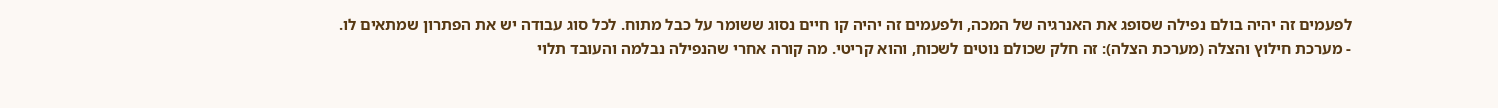לפעמים זה יהיה בולם נפילה שסופג את האנרגיה של המכה, ולפעמים זה יהיה קו חיים נסוג ששומר על כבל מתוח. לכל סוג עבודה יש את הפתרון שמתאים לו.
- מערכת חילוץ והצלה (מערכת הצלה): זה חלק שכולם נוטים לשכוח, והוא קריטי. מה קורה אחרי שהנפילה נבלמה והעובד תלוי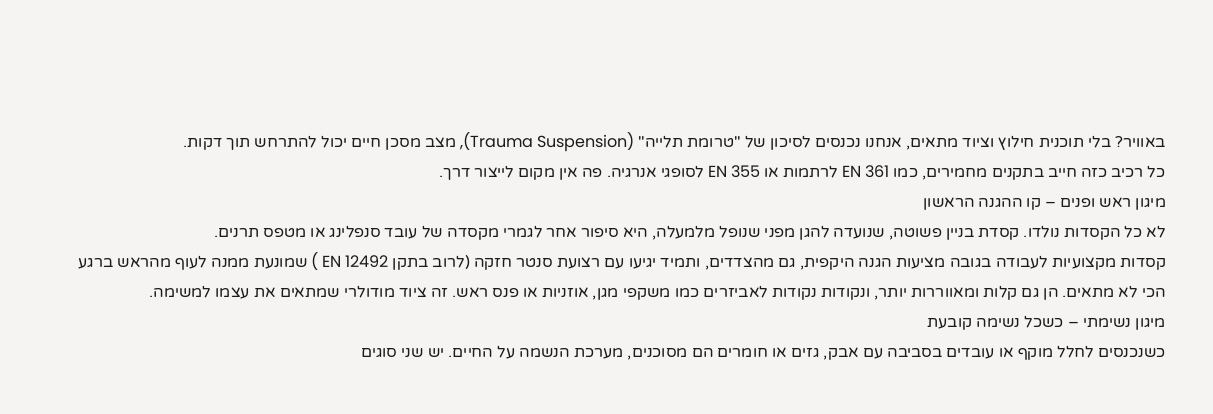באוויר? בלי תוכנית חילוץ וציוד מתאים, אנחנו נכנסים לסיכון של "טרומת תלייה" (Trauma Suspension), מצב מסכן חיים יכול להתרחש תוך דקות.
כל רכיב כזה חייב בתקנים מחמירים, כמו EN 361 לרתמות או EN 355 לסופגי אנרגיה. פה אין מקום לייצור דרך.
מיגון ראש ופנים – קו ההגנה הראשון
לא כל הקסדות נולדו. קסדת בניין פשוטה, שנועדה להגן מפני שנופל מלמעלה, היא סיפור אחר לגמרי מקסדה של עובד סנפלינג או מטפס תרנים.
קסדות מקצועיות לעבודה בגובה מציעות הגנה היקפית, גם מהצדדים, ותמיד יגיעו עם רצועת סנטר חזקה (לרוב בתקן EN 12492 ) שמונעת ממנה לעוף מהראש ברגע הכי לא מתאים. הן גם קלות ומאווררות יותר, ונקודות נקודות לאביזרים כמו משקפי מגן, אוזניות או פנס ראש. זה ציוד מודולרי שמתאים את עצמו למשימה.
מיגון נשימתי – כשכל נשימה קובעת
כשנכנסים לחלל מוקף או עובדים בסביבה עם אבק, גזים או חומרים הם מסוכנים, מערכת הנשמה על החיים. יש שני סוגים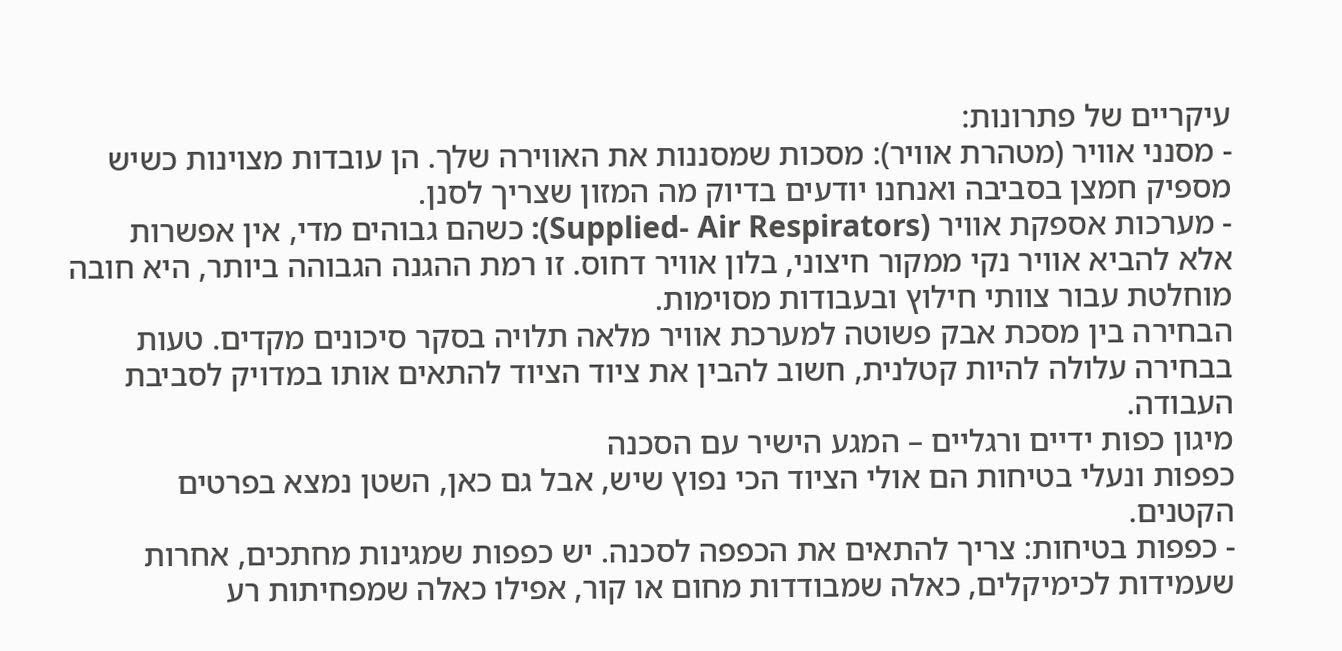עיקריים של פתרונות:
- מסנני אוויר (מטהרת אוויר): מסכות שמסננות את האווירה שלך. הן עובדות מצוינות כשיש מספיק חמצן בסביבה ואנחנו יודעים בדיוק מה המזון שצריך לסנן.
- מערכות אספקת אוויר (Supplied- Air Respirators): כשהם גבוהים מדי, אין אפשרות אלא להביא אוויר נקי ממקור חיצוני, בלון אוויר דחוס. זו רמת ההגנה הגבוהה ביותר, היא חובה מוחלטת עבור צוותי חילוץ ובעבודות מסוימות.
הבחירה בין מסכת אבק פשוטה למערכת אוויר מלאה תלויה בסקר סיכונים מקדים. טעות בבחירה עלולה להיות קטלנית, חשוב להבין את ציוד הציוד להתאים אותו במדויק לסביבת העבודה.
מיגון כפות ידיים ורגליים – המגע הישיר עם הסכנה
כפפות ונעלי בטיחות הם אולי הציוד הכי נפוץ שיש, אבל גם כאן, השטן נמצא בפרטים הקטנים.
- כפפות בטיחות: צריך להתאים את הכפפה לסכנה. יש כפפות שמגינות מחתכים, אחרות שעמידות לכימיקלים, כאלה שמבודדות מחום או קור, אפילו כאלה שמפחיתות רע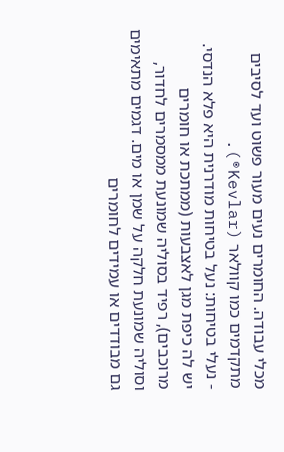מכלי עבודה. החומרים נעים מעור פשוט ועד לסיבים מתקדמים כמו קוולאר (Kevlar®).
- נעלי בטיחות: נעל בטיחות מודרנית היא פלא הנדסי. יש לה כיפת מגן לאצבעות (ממתכת או חומרים מרוכבים), רפיד בסוליה שמונעת ממסמרים לחדור, וסוליה שמונעת חלקה על שמן או מים. דגמים מתאימים גם מבודדים או עמידים לחומרים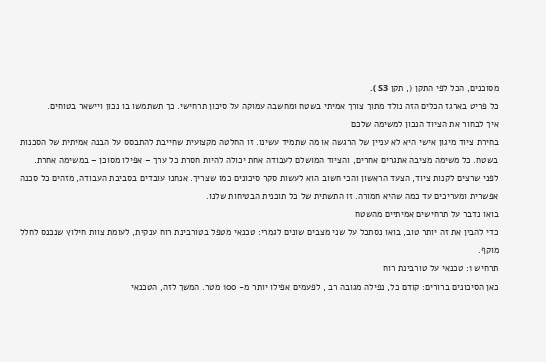מסוכנים, הכל לפי התקן (, תקן S3 ).
כל פריט בארגז הכלים הזה נולד מתוך צורך אמיתי בשטח ומחשבה עמוקה על סיכון תרחישי. כך תשתמשו בו נכון ויישאר בטוחים.
איך לבחור את הציוד הנכון למשימה שלכם
בחירת ציוד מיגון אישי היא לא עניין של הרגשה או מה שתמיד עשינו. זו החלטה מקצועית שחייבת להתבסס על הבנה אמיתית של הסכנות בשטח. כל משימה מציבה אתגרים אחרים, והציוד המושלם לעבודה אחת יכולה להיות חסרת כל ערך – אפילו מסוכן – במשימה אחרת.
לפני שרצים לקנות ציוד, הצעד הראשון והכי חשוב הוא לעשות סקר סיכונים כמו שצריך. אנחנו עובדים בסביבת העבודה, מזהים כל סכנה אפשרית ומעריכים עד כמה שהיא חמורה. זו התשתית של כל תוכנית הבטיחות שלנו.
בואו נדבר על תרחישים אמיתיים מהשטח
כדי להבין את זה יותר טוב, בואו נסתכל על שני מצבים שונים לגמרי: טכנאי מטפל בטורבינת רוח ענקית, לעומת צוות חילוץ שנכנס לחלל מוקף.
תרחיש 1: טכנאי על טורבינת רוח
כאן הסיכונים ברורים: קודם כל, נפילה מגובה רב , לפעמים אפילו יותר מ- 100 מטר. המשך לזה, הטכנאי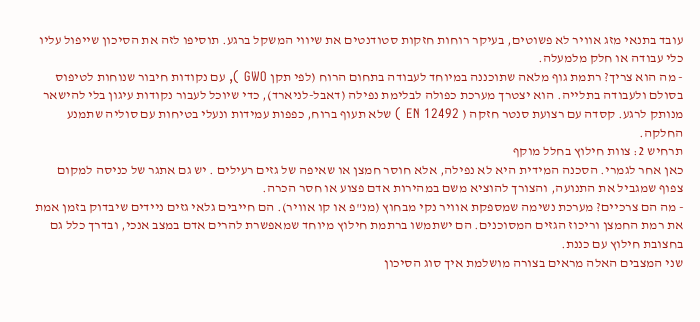עובד בתנאי מזג אוויר לא פשוטים, בעיקר רוחות חזקות סטודנטים את שיווי המשקל ברגע. תוסיפו לזה את הסיכון שייפול עליו כלי עבודה או חלק מלמעלה.
- מה הוא צריך? רתמת גוף מלאה שתוכננה במיוחד לעבודה בתחום הרוח (לפי תקן GWO ), עם נקודות חיבור שנוחות לטיפוס בסולם ולעבודה בתלייה. הוא יצטרך מערכת כפולה לבלימת נפילה (דאבל-לניארד), כדי שיוכל לעבור נקודות עיגון בלי להישאר מנותק לרגע. קסדה עם רצועת סנטר חזקה ( EN 12492 ) שלא תעוף ברוח, כפפות עמידות ונעלי בטיחות עם סוליה שתמנע החלקה.
תרחיש 2: צוות חילוץ בחלל מוקף
כאן אחר לגמרי. הסכנה המידית היא לא נפילה, אלא חוסר חמצן או שאיפה של גזים רעילים . יש גם אתגר של כניסה למקום צפוף שמגביל את התנועה, והצורך להוציא משם במהירות אדם פצוע או חסר הכרה.
- מה הם צרכיים? מערכת נשימה שמספקת אוויר נקי מבחוץ (מנ"פ או קו אוויר). הם חייבים גלאי גזים ניידים שיבדוק בזמן אמת את רמת החמצן וריכוז הגזים המסוכנים. הם ישתמשו ברתמת חילוץ מיוחד שמאפשרת להרים אדם במצב אנכי, ובדרך כלל גם בחצובת חילוץ עם כננת.
שני המצבים האלה מראים בצורה מושלמת איך סוג הסיכון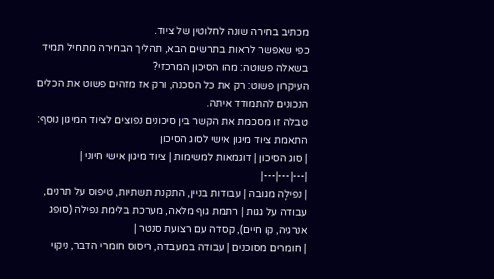מכתיב בחירה שונה לחלוטין של ציוד.
כפי שאפשר לראות בתרשים הבא, תהליך הבחירה מתחיל תמיד בשאלה פשוטה: מהו הסיכון המרכזי?
העיקרון פשוט: רק את כל הסכנה, ורק אז מזהים פשוט את הכלים הנכונים להתמודד איתה.
טבלה זו מסכמת את הקשר בין סיכונים נפוצים לציוד המיגון נוסף:
התאמת ציוד מיגון אישי לסוג הסיכון
| סוג הסיכון | דוגמאות למשימות | ציוד מיגון אישי חיוני |
|---|---|---|
| נפילָה מגובה | עבודות בניין, התקנת תשתיות, טיפוס על תרנים, עבודה על גגות | רתמת גוף מלאה, מערכת בלימת נפילה (סופג אנרגיה, קו חיים), קסדה עם רצועת סנטר |
| חומרים מסוכנים | עבודה במעבדה, ריסוס חומרי הדבר, ניקוי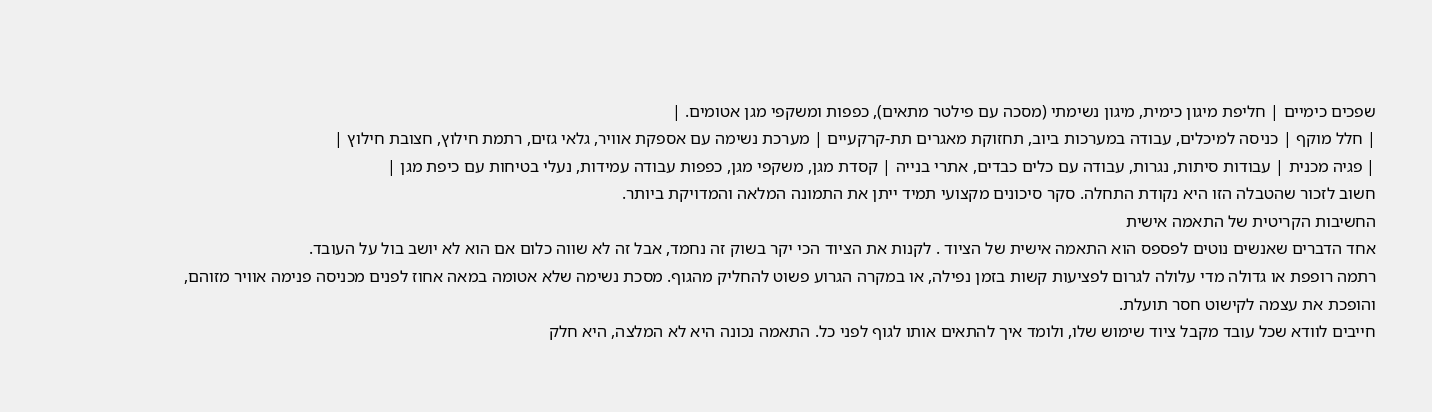שפכים כימיים | חליפת מיגון כימית, מיגון נשימתי (מסכה עם פילטר מתאים), כפפות ומשקפי מגן אטומים. |
| חלל מוקף | כניסה למיכלים, עבודה במערכות ביוב, תחזוקת מאגרים תת-קרקעיים | מערכת נשימה עם אספקת אוויר, גלאי גזים, רתמת חילוץ, חצובת חילוץ |
| פגיה מכנית | עבודות סיתות, נגרות, עבודה עם כלים כבדים, אתרי בנייה | קסדת מגן, משקפי מגן, כפפות עבודה עמידות, נעלי בטיחות עם כיפת מגן |
חשוב לזכור שהטבלה הזו היא נקודת התחלה. סקר סיכונים מקצועי תמיד ייתן את התמונה המלאה והמדויקת ביותר.
החשיבות הקריטית של התאמה אישית
אחד הדברים שאנשים נוטים לפספס הוא התאמה אישית של הציוד . לקנות את הציוד הכי יקר בשוק זה נחמד, אבל זה לא שווה כלום אם הוא לא יושב בול על העובד.
רתמה רופפת או גדולה מדי עלולה לגרום לפציעות קשות בזמן נפילה, או במקרה הגרוע פשוט להחליק מהגוף. מסכת נשימה שלא אטומה במאה אחוז לפנים מכניסה פנימה אוויר מזוהם, והופכת את עצמה לקישוט חסר תועלת.
חייבים לוודא שכל עובד מקבל ציוד שימוש שלו, ולומד איך להתאים אותו לגוף לפני כל. התאמה נכונה היא לא המלצה, היא חלק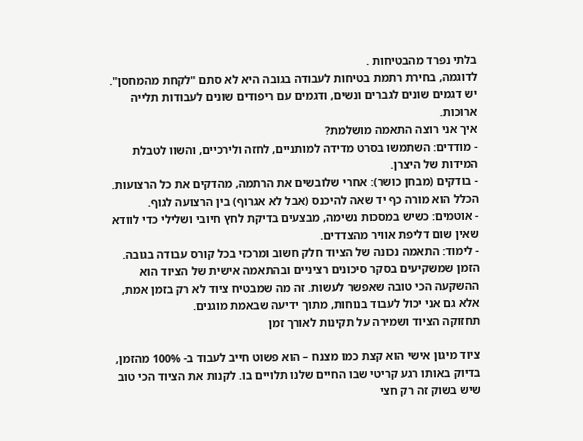בלתי נפרד מהבטיחות .
לדוגמה, בחירת רתמת בטיחות לעבודה בגובה היא לא סתם "לקחת מהמחסן". יש דגמים שונים לגברים ונשים, ודגמים עם ריפודים שונים לעבודות תלייה ארוכות.
איך אני רוצה התאמה מושלמת?
- מודדים: השתמשו בסרט מדידה למותניים, לחזה ולירכיים, והשוו לטבלת המידות של היצרן.
- בודקים (מבחן כושר): אחרי שלובשים את הרתמה, מהדקים את כל הרצועות. הכלל הוא מורה כף יד שאה להיכנס (אבל לא אגרוף) בין הרצועה לגוף.
- אוטמים: כשיש במסכות נשימה, מבצעים בדיקת לחץ חיובי ושלילי כדי לוודא שאין שום דליפת אוויר מהצדדים.
- לימוד: התאמה נכונה של הציוד חלק חשוב ומרכזי בכל קורס עבודה בגובה.
הזמן שמשקיעים בסקר סיכונים רציניים ובהתאמה אישית של הציוד הוא ההשקעה הכי טובה שאפשר לעשות. זה מה שמבטיח ציוד לא רק בזמן אמת, אלא גם אני יכול לעבוד בנוחות, מתוך ידיעה שבאמת מוגנים.
תחזוקה הציוד ושמירה על תקינות לאורך זמן

ציוד מיגון אישי הוא קצת כמו מצנח – הוא פשוט חייב לעבוד ב- 100% מהזמן, בדיוק באותו רגע קריטי שבו החיים שלנו תלויים בו. לקנות את הציוד הכי טוב שיש בשוק זה רק חצי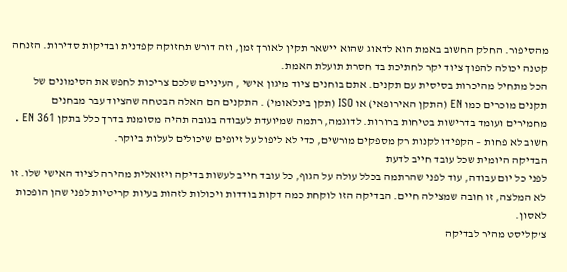מהסיפור. החלק החשוב באמת הוא לדאוג שהוא יישאר תקין לאורך זמן, וזה דורש תחזוקה קפדנית ובדיקות סדירות. הזנחה קטנה יכולה להפוך ציוד יקר לחתיכת בד חסרת תועלת האמת.
הכל מתחיל מהיכרות בסיסית עם תקנים. אתם בוחנים ציוד מיגון אישי , העיניים שלכם צריכות לחפש את הסימונים של תקנים מוכרים כמו EN (התקן האירופאי) או ISO (תקן בינלאומי) . התקנים הם האלה הבטחה שהציוד עבר מבחנים מחמירים ועומד בדרישות בטיחות ברורות. לדוגמה, רתמה שמיועדת לעבודה בגובה תהיה מסומנת בדרך כלל בתקן EN 361 . חשוב לא פחות – הקפידו לקנות רק מספקים מורשים, כדי לא ליפול על זיופים שיכולים לעלות ביוקר.
הבדיקה היומית שכל עובד חייב לדעת
לפני כל יום עבודה, עוד לפני שהרתמה בכלל עולה על הגוף, כל עובד חייב לעשות בדיקה ויזואלית מהירה לציוד האישי שלו. זו לא המלצה, זו חובה שמצילה חיים. הבדיקה הזו לוקחת כמה דקות בודדות ויכולות לזהות בעיות קריטיות לפני שהן הופכות לאסון.
צ'קליסט מהיר לבדיקה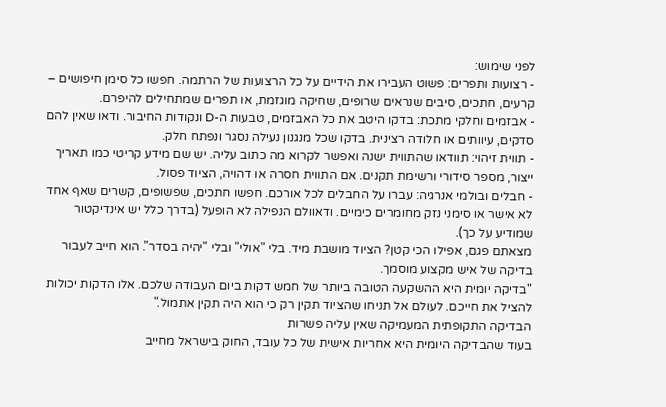לפני שימוש:
- רצועות ותפרים: פשוט העבירו את הידיים על כל הרצועות של הרתמה. חפשו כל סימן חיפושים – קרעים, חתכים, סיבים שנראים שרופים, שחיקה מוגזמת, או תפרים שמתחילים להיפרם.
- אבזמים וחלקי מתכת: בדקו היטב את כל האבזמים, טבעות ה-D ונקודות החיבור. ודאו שאין להם סדקים, עיוותים או חלודה רצינית. בדקו שכל מנגנון נעילה נסגר ונפתח חלק.
- תווית זיהוי: תוודאו שהתווית ישנה ואפשר לקרוא מה כתוב עליה. יש שם מידע קריטי כמו תאריך ייצור, מספר סידורי ורשימת תקנים. אם התווית חסרה או דהויה, הציוד פסול.
- חבלים ובולמי אנרגיה: עברו על החבלים לכל אורכם. חפשו חתכים, שפשופים, קשרים שאף אחד לא אישר או סימני נזק מחומרים כימיים. ודאוולם הנפילה לא הופעל (בדרך כלל יש אינדיקטור שמודיע על כך).
מצאתם פגם, אפילו הכי קטן? הציוד מושבת מיד. בלי "אולי" ובלי "יהיה בסדר". הוא חייב לעבור בדיקה של איש מקצוע מוסמך.
"בדיקה יומית היא ההשקעה הטובה ביותר של חמש דקות ביום העבודה שלכם. אלו הדקות יכולות להציל את חייכם. לעולם אל תניחו שהציוד תקין רק כי הוא היה תקין אתמול."
הבדיקה התקופתית המעמיקה שאין עליה פשרות
בעוד שהבדיקה היומית היא אחריות אישית של כל עובד, החוק בישראל מחייב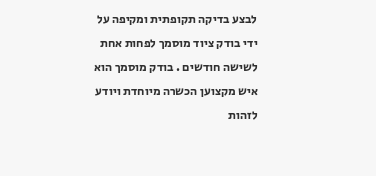לבצע בדיקה תקופתית ומקיפה על ידי בודק ציוד מוסמך לפחות אחת לשישה חודשים . בודק מוסמך הוא איש מקצוען הכשרה מיוחדת ויודע לזהות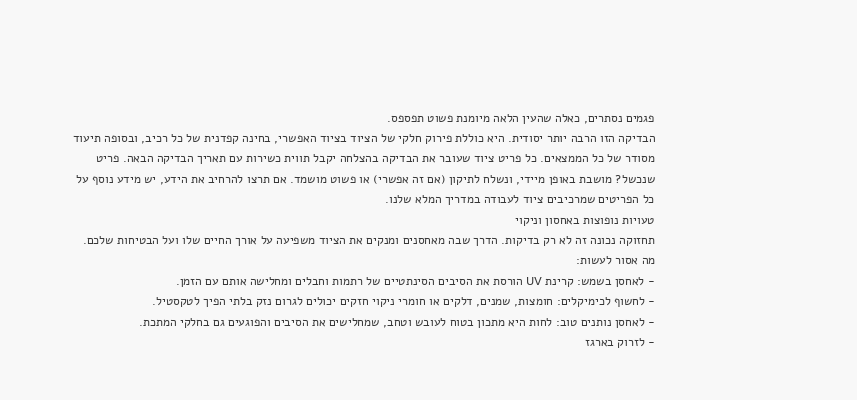פגמים נסתרים, כאלה שהעין הלאה מיומנת פשוט תפספס.
הבדיקה הזו הרבה יותר יסודית. היא כוללת פירוק חלקי של הציוד בציוד האפשרי, בחינה קפדנית של כל רכיב, ובסופה תיעוד מסודר של כל הממצאים. כל פריט ציוד שעובר את הבדיקה בהצלחה יקבל תווית כשירות עם תאריך הבדיקה הבאה. פריט שנכשל? מושבת באופן מיידי, ונשלח לתיקון (אם זה אפשרי) או פשוט מושמד. אם תרצו להרחיב את הידע, יש מידע נוסף על כל הפריטים שמרכיבים ציוד לעבודה במדריך המלא שלנו.
טעויות נופוצות באחסון וניקוי
תחזוקה נכונה זה לא רק בדיקות. הדרך שבה מאחסנים ומנקים את הציוד משפיעה על אורך החיים שלו ועל הבטיחות שלכם.
מה אסור לעשות:
- לאחסן בשמש: קרינת UV הורסת את הסיבים הסינתטיים של רתמות וחבלים ומחלישה אותם עם הזמן.
- לחשוף לכימיקלים: חומצות, שמנים, דלקים או חומרי ניקוי חזקים יכולים לגרום נזק בלתי הפיך לטקסטיל.
- לאחסן נותנים טוב: לחות היא מתכון בטוח לעובש וטחב, שמחלישים את הסיבים והפוגעים גם בחלקי המתכת.
- לזרוק בארגז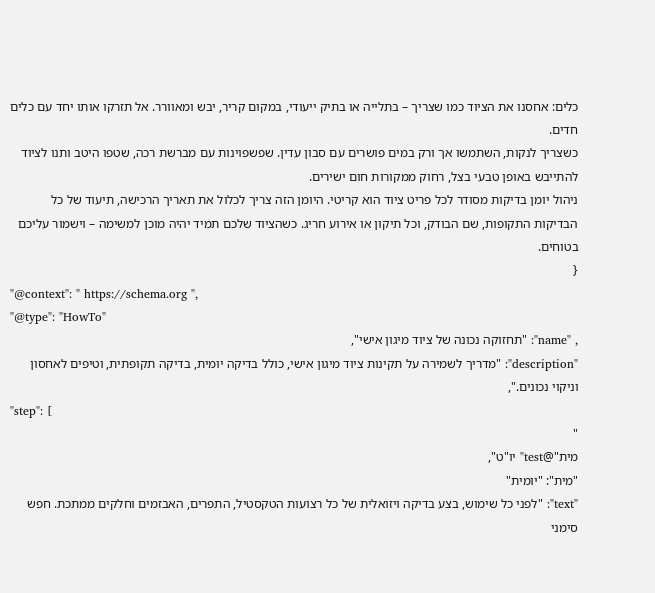כלים: אחסנו את הציוד כמו שצריך – בתלייה או בתיק ייעודי, במקום קריר, יבש ומאוורר. אל תזרקו אותו יחד עם כלים חדים.
כשצריך לנקות, השתמשו אך ורק במים פושרים עם סבון עדין. שפשפוינות עם מברשת רכה, שטפו היטב ותנו לציוד להתייבש באופן טבעי בצל, רחוק ממקורות חום ישירים.
ניהול יומן בדיקות מסודר לכל פריט ציוד הוא קריטי. היומן הזה צריך לכלול את תאריך הרכישה, תיעוד של כל הבדיקות התקופות, שם הבודק, וכל תיקון או אירוע חריג. כשהציוד שלכם תמיד יהיה מוכן למשימה – וישמור עליכם בטוחים.
{
"@context": " https://schema.org ",
"@type": "HowTo"
, "name": "תחזוקה נכונה של ציוד מיגון אישי",
"description": "מדריך לשמירה על תקינות ציוד מיגון אישי, כולל בדיקה יומית, בדיקה תקופתית, וטיפים לאחסון וניקוי נכונים.",
"step": [
"
מית"@test" יו"ט",
"מית": "יומית"
"text": "לפני כל שימוש, בצע בדיקה ויזואלית של כל רצועות הטקסטיל, התפרים, האבזמים וחלקים ממתכת. חפש סימני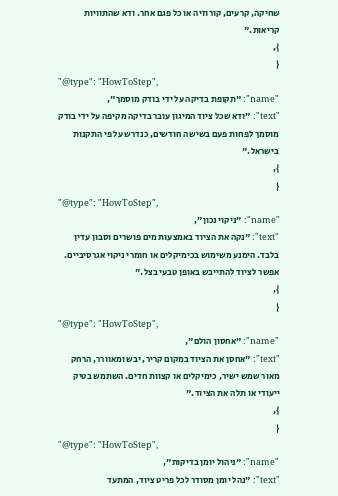שחיקה, קרעים, קורוזיה או כל פגם אחר. ודא שהתוויות קריאות."
},
{
"@type": "HowToStep",
"name": "תקופת בדיקה על ידי בודק מוסמך",
"text": "ודא שכל ציוד המיגון עובר בדיקה מקיפה על ידי בודק מוסמך לפחות פעם בשישה חודשים, כנדרש על פי התקנות בישראל."
},
{
"@type": "HowToStep",
"name": "ניקוי נכון",
"text": "נקה את הציוד באמצעות מים פושרים וסבון עדין בלבד. הימנע משימוש בכימיקלים או חומרי ניקוי אגרסיביים. אפשר לציוד להתייבש באופן טבעי בצל."
},
{
"@type": "HowToStep",
"name": "אחסון הולם",
"text": "אחסן את הציוד במקום קריר, יבש ומאוורר, הרחק מאור שמש ישיר, כימיקלים או קצוות חדים. השתמש בטיק ייעודי או תלה את הציוד."
},
{
"@type": "HowToStep",
"name": "ניהול יומן בדיקות",
"text": "נהל יומן מסודר לכל פריט ציוד, המתעד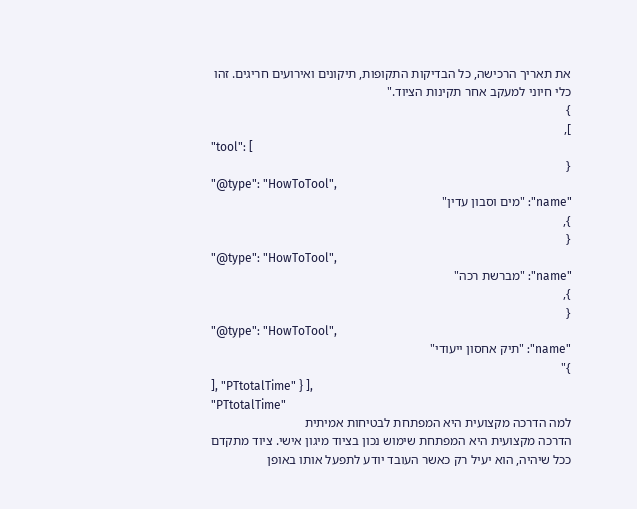את תאריך הרכישה, כל הבדיקות התקופות, תיקונים ואירועים חריגים. זהו כלי חיוני למעקב אחר תקינות הציוד."
}
],
"tool": [
{
"@type": "HowToTool",
"name": "מים וסבון עדין"
},
{
"@type": "HowToTool",
"name": "מברשת רכה"
},
{
"@type": "HowToTool",
"name": "תיק אחסון ייעודי"
}"
], "PTtotalTime" } ],
"PTtotalTime"
למה הדרכה מקצועית היא המפתחת לבטיחות אמיתית
הדרכה מקצועית היא המפתחת שימוש נכון בציוד מיגון אישי. ציוד מתקדם ככל שיהיה, הוא יעיל רק כאשר העובד יודע לתפעל אותו באופן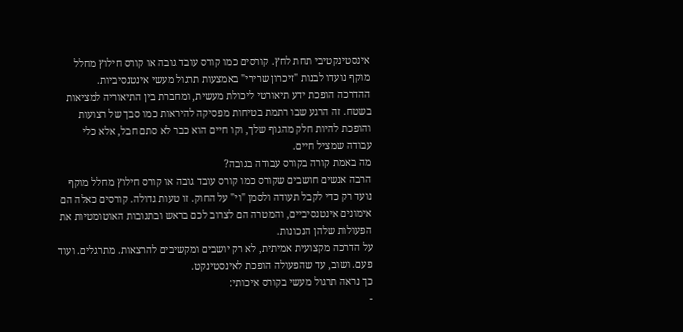אינסטינקטיבי תחת לחץ. קורסים כמו קורס עובד גובה או קורס חילוץ מחלל מוקף נועדו לבנות "זיכרון שרירי" באמצעות תרגול מעשי אינטנסיביות.
ההדרכה הופכת ידע תיאורטי ליכולת מעשית, ומחברת בין התיאוריה למציאות בשטח. זה הרגע שבו רתמת בטיחות מפסיקה להיראות כמו סבך של רצועות והופכת להיות חלק מהגוף שלך, וקו חיים הוא כבר לא סתם חבל, אלא כלי עבודה שמציל חיים.
מה באמת קורה בקורס עבודה בגובה?
הרבה אנשים חושבים שקורס כמו קורס עובד גובה או קורס חילוץ מחלל מוקף נועד רק כדי לקבל תעודה ולסמן "וי" על החוק. זו טעות גדולה. קורסים כאלה הם אימונים אינטנסיביים, והמטרה הם לצרוב לכם בראש ובתגובות האוטומטיות את הפעולות שלהן הנכונות.
על הדרכה מקצועית אמיתית, לא רק יושבים ומקשיבים להרצאות. מתרגלים. ועוד פעם. ושוב, עד שהפעולה הופכת לאינסטינקט.
כך נראה תרגול מעשי בקורס איכותי:
-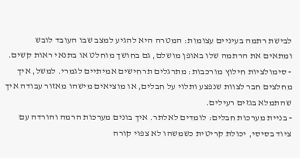לבישת רתמה בעיניים עצומות: המטרה היא להגיע למצב שבו העובד לובש ומתאים את הרתמה שלו באופן מושלם, גם בחושך מוחלט או בתנאי ראות קשים.
- סימולציות חילוץ מורכבות: מתרגלים תרחישים אמיתיים לגמרי. למשל, איך מחלצים חבר לצוות שנפצע ותלוי על חבלים, או מוציאים מישהו מאזור עבודה איך שהתמלא בגזים רעילים.
- בניית מערכות חבלים: לומדים לאלתר. איך בונים מערכות הרמה והורדה עם ציוד בסיסי, יכולת קריטית כשמשהו לא צפוי קורה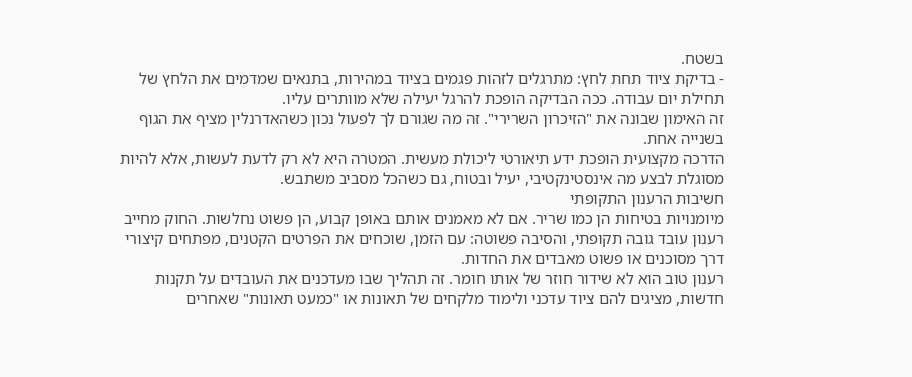בשטח.
- בדיקת ציוד תחת לחץ: מתרגלים לזהות פגמים בציוד במהירות, בתנאים שמדמים את הלחץ של תחילת יום עבודה. ככה הבדיקה הופכת להרגל יעילה שלא מוותרים עליו.
זה האימון שבונה את "הזיכרון השרירי". זה מה שגורם לך לפעול נכון כשהאדרנלין מציף את הגוף בשנייה אחת.
הדרכה מקצועית הופכת ידע תיאורטי ליכולת מעשית. המטרה היא לא רק לדעת לעשות, אלא להיות מסוגלת לבצע מה אינסטינקטיבי, יעיל ובטוח, גם כשהכל מסביב משתבש.
חשיבות הרענון התקופתי
מיומנויות בטיחות הן כמו שריר. אם לא מאמנים אותם באופן קבוע, הן פשוט נחלשות. החוק מחייב רענון עובד גובה תקופתי, והסיבה פשוטה: עם הזמן, שוכחים את הפרטים הקטנים, מפתחים קיצורי דרך מסוכנים או פשוט מאבדים את החדות.
רענון טוב הוא לא שידור חוזר של אותו חומר. זה תהליך שבו מעדכנים את העובדים על תקנות חדשות, מציגים להם ציוד עדכני ולימוד מלקחים של תאונות או "כמעט תאונות" שאחרים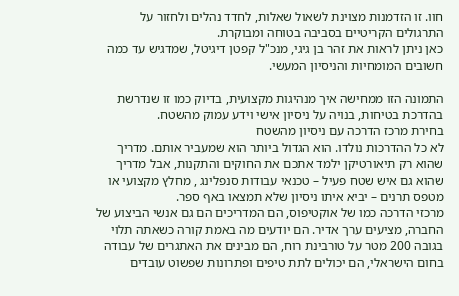חוו. זו הזדמנות מצוינת לשאול שאלות, לחדד נהלים ולחזור על התרגולים הקריטיים בסביבה בטוחה ומבוקרת.
כאן ניתן לראות את זהר בן גיגי, מנכ"ל קפטן דיגיטל, שמדגיש עד כמה חשובים המומחיות והניסיון המעשי.

התמונה הזו ממחישה איך מנהיגות מקצועית, בדיוק כמו זו שנדרשת בהדרכת בטיחות, בנויה על ניסיון אישי וידע עמוק מהשטח.
בחירת מרכז הדרכה עם ניסיון מהשטח
לא כל ההדרכות נולדו. הוא הגדול ביותר הוא שמעביר אותם. מדריך שהוא רק תיאורטיקן ילמד אתכם את החוקים והתקנות, אבל מדריך שהוא גם איש שטח פעיל – טכנאי עבודות סנפלינג , מחלץ מקצועי או מטפס תרנים – יביא איתו ניסיון שלא תמצאו באף ספר.
מרכזי הדרכה כמו של אוקטיפוס, הם המדריכים הם גם אנשי הביצוע של החברה, מציעים ערך אדיר. הם יודעים מה באמת קורה כשאתה תלוי בגובה 200 מטר על טורבינת רוח, הם מבינים את האתגרים של עבודה בחום הישראלי, הם יכולים לתת טיפים ופתרונות שפשוט עובדים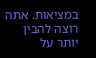במציאות. אתה רוצה להבין יותר על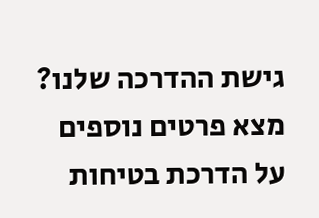גישת ההדרכה שלנו? מצא פרטים נוספים על הדרכת בטיחות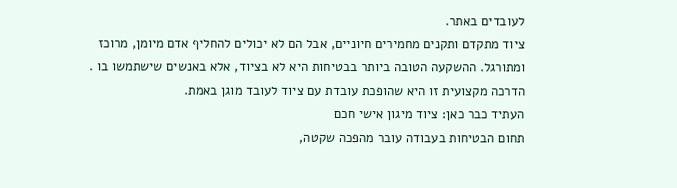לעובדים באתר.
ציוד מתקדם ותקנים מחמירים חיוניים, אבל הם לא יכולים להחליף אדם מיומן, מרוכז ומתורגל. ההשקעה הטובה ביותר בבטיחות היא לא בציוד, אלא באנשים שישתמשו בו . הדרכה מקצועית זו היא שהופכת עובדת עם ציוד לעובד מוגן באמת.
העתיד כבר כאן: ציוד מיגון אישי חכם
תחום הבטיחות בעבודה עובר מהפכה שקטה,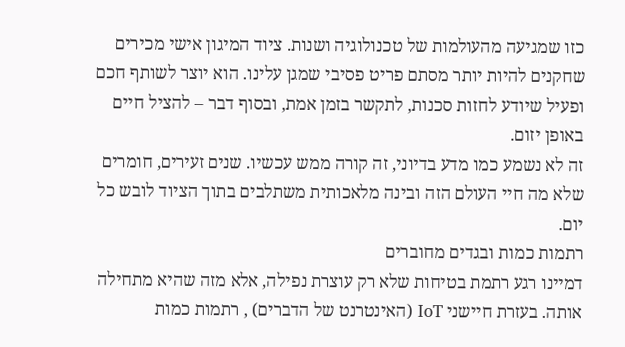כזו שמגיעה מהעולמות של טכנולוגיה ושנות. ציוד המיגון אישי מכירים שחקנים להיות יותר מסתם פריט פסיבי שמגן עלינו. הוא יוצר לשותף חכם ופעיל שיודע לחזות סכנות, לתקשר בזמן אמת, ובסוף דבר – להציל חיים באופן יזום.
זה לא נשמע כמו מדע בדיוני, זה קורה ממש עכשיו. שנים זעירים, חומרים שלא מה חיי העולם הזה ובינה מלאכותית משתלבים בתוך הציוד לובש כל יום.
רתמות כמות ובגדים מחוברים
דמיינו רגע רתמת בטיחות שלא רק עוצרת נפילה, אלא מזה שהיא מתחילה אותה. בעזרת חיישני IoT (האינטרנט של הדברים) , רתמות כמות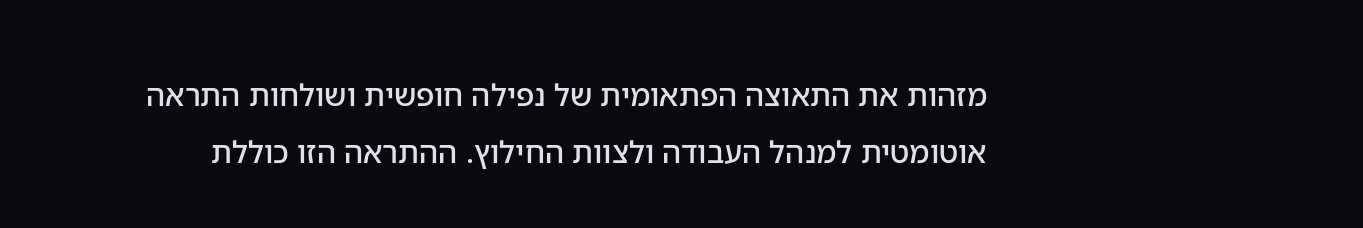מזהות את התאוצה הפתאומית של נפילה חופשית ושולחות התראה אוטומטית למנהל העבודה ולצוות החילוץ. ההתראה הזו כוללת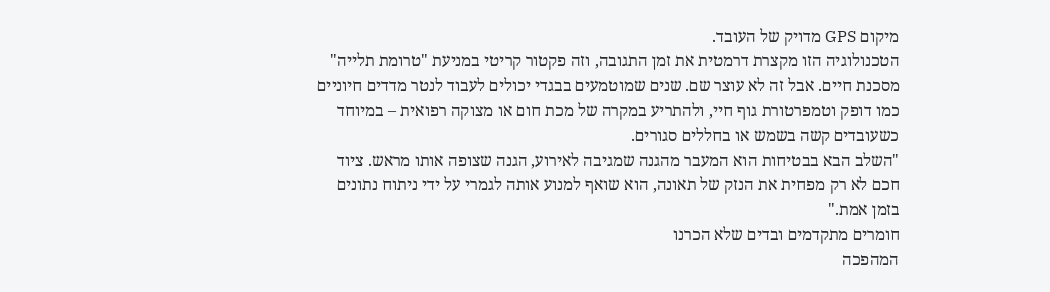מיקום GPS מדויק של העובד.
הטכנולוגיה הזו מקצרת דרמטית את זמן התגובה, וזה פקטור קריטי במניעת "טרומת תלייה" מסכנת חיים. אבל זה לא עוצר שם. שנים שמוטמעים בבגדי יכולים לעבוד לנטר מדדים חיוניים כמו דופק וטמפרטורת גוף חיי, ולהתריע במקרה של מכת חום או מצוקה רפואית – במיוחד כשעובדים קשה בשמש או בחללים סגורים.
"השלב הבא בבטיחות הוא המעבר מהגנה שמגיבה לאירוע, הגנה שצופה אותו מראש. ציוד חכם לא רק מפחית את הנזק של תאונה, הוא שואף למנוע אותה לגמרי על ידי ניתוח נתונים בזמן אמת."
חומרים מתקדמים ובדים שלא הכרנו
המהפכה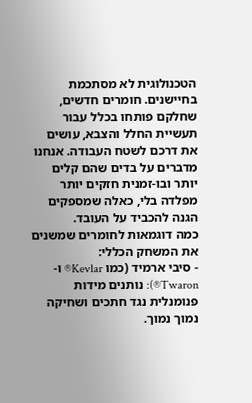הטכנולוגית לא מסתכמת בחיישנים. חומרים חדשים, שחלקם פותחו בכלל עבור תעשיית החלל והצבא, עושים את דרכם לשטח העבודה. אנחנו מדברים על בדים שהם קלים יותר ובו-זמנית חזקים יותר מפלדה בלי, כאלה שמספקים הגנה להכביד על העובד.
כמה דוגמאות לחומרים שמשנים את המשחק הכללי:
- סיבי ארמיד (כמו Kevlar® ו-Twaron®): נותנים מידות פנומנלית נגד חתכים ושחיקה נמוך נמוך.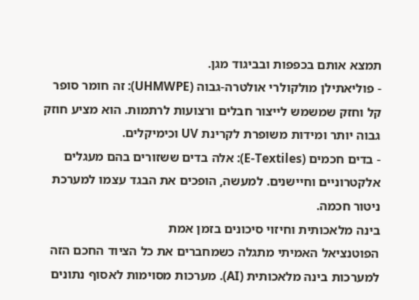תמצא אותם בכפפות ובביגוד מגן.
- פוליאתילן מולקולרי אולטרה-גבוה (UHMWPE): זה חומר סופר קל וחזק שמשמש לייצור חבלים ורצועות לרתמות. הוא מציע חוזק גבוה יותר ומידות משופרת לקרינת UV וכימיקלים.
- בדים חכמים (E-Textiles): אלה בדים ששזורים בהם מעגלים אלקטרוניים וחיישנים. למעשה, הופכים את הבגד עצמו למערכת ניטור חכמה.
בינה מלאכותית וחיזוי סיכונים בזמן אמת
הפוטנציאל האמיתי מתגלה כשמחברים את כל הציוד החכם הזה למערכות בינה מלאכותית (AI). מערכות מסוימות לאסוף נתונים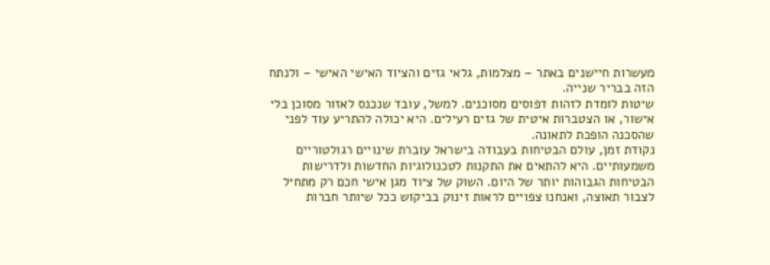מעשרות חיישנים באתר – מצלמות, גלאי גזים והציוד האישי האישי – ולנתח הזה בבריר שנייה.
שיטות לומדת לזהות דפוסים מסוכנים. למשל, עובד שנכנס לאזור מסוכן בלי אישור, או הצטברות איטית של גזים רעילים. היא יכולה להתריע עוד לפני שהסכנה הופכת לתאונה.
נקודת זמן, עולם הבטיחות בעבודה בישראל עוברת שינויים רגולטוריים משמעותיים. היא להתאים את התקנות לטכנולוגיות החדשות ולדרישות הבטיחות הגבוהות יותר של היום. השוק של ציוד מגן אישי חכם רק מתחיל לצבור תאוצה, ואנחנו צפויים לראות זינוק בביקוש ככל שיותר חברות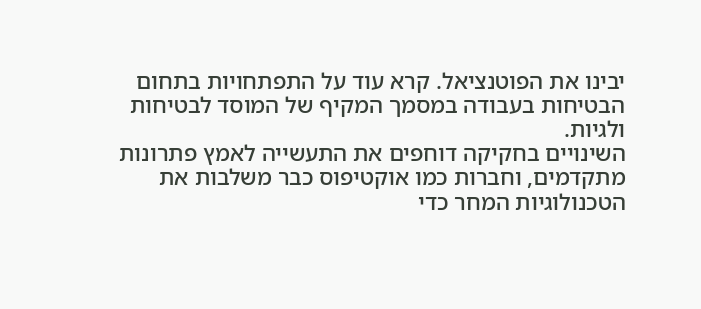יבינו את הפוטנציאל. קרא עוד על התפתחויות בתחום הבטיחות בעבודה במסמך המקיף של המוסד לבטיחות ולגיות.
השינויים בחקיקה דוחפים את התעשייה לאמץ פתרונות מתקדמים, וחברות כמו אוקטיפוס כבר משלבות את הטכנולוגיות המחר כדי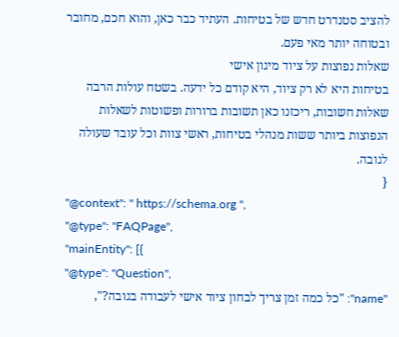להציב סטנדרט חדש של בטיחות. העתיד כבר כאן, והוא חכם, מחובר ובטוחה יותר מאי פעם.
שאלות נפוצות על ציוד מיגון אישי
בטיחות היא לא רק ציוד, היא קודם כל ידעה. בשטח עולות הרבה שאלות חשובות, ריכזנו כאן תשובות ברורות ופשוטות לשאלות הנפוצות ביותר ששות מנהלי בטיחות, ראשי צוות וכל עובד שעולה לגובה.
{
"@context": " https://schema.org ",
"@type": "FAQPage",
"mainEntity": [{
"@type": "Question",
"name": "כל כמה זמן צריך לבחון ציוד אישי לעבודה בגובה?",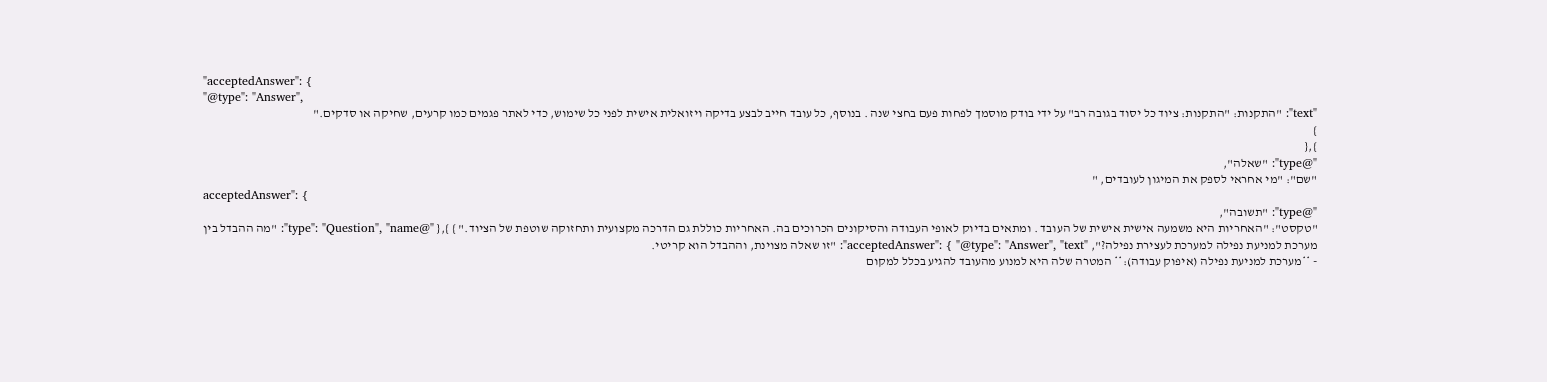"acceptedAnswer": {
"@type": "Answer",
"text": "התקנות: "התקנות: ציוד כל יסוד בגובה רב" על ידי בודק מוסמך לפחות פעם בחצי שנה . בנוסף, כל עובד חייב לבצע בדיקה ויזואלית אישית לפני כל שימוש, כדי לאתר פגמים כמו קרעים, שחיקה או סדקים."
}
},{
"@type": "שאלה",
"שם": "מי אחראי לספק את המיגון לעובדים, "
acceptedAnswer": {
"@type": "תשובה",
"טקסט": "האחריות היא משמעה אישית אישית של העובד . ומתאים בדיוק לאופי העבודה והסיקונים הכרוכים בה. האחריות כוללת גם הדרכה מקצועית ותחזוקה שוטפת של הציוד." } },{ "@type": "Question", "name": "מה ההבדל בין מערכת למניעת נפילה למערכת לעצירת נפילה?", "acceptedAnswer": { "@type": "Answer", "text": "זו שאלה מצוינת, וההבדל הוא קריטי.
- **מערכת למניעת נפילה (איפוק עבודה):** המטרה שלה היא למנוע מהעובד להגיע בכלל למקום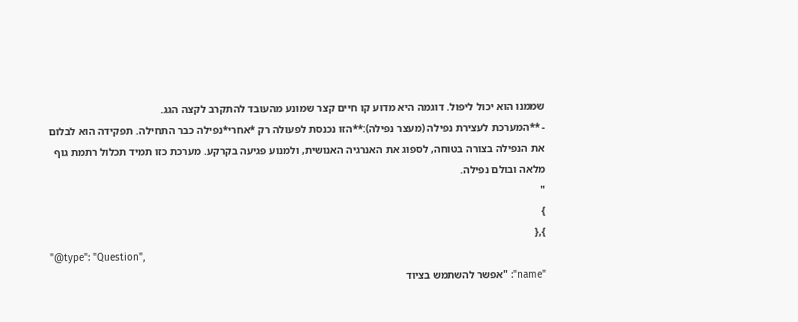שממנו הוא יכול ליפול. דוגמה היא מדוע קו חיים קצר שמונע מהעובד להתקרב לקצה הגג.
- **המערכת לעצירת נפילה (מעצר נפילה):**הזו נכנסת לפעולה רק *אחרי*נפילה כבר התחילה. תפקידה הוא לבלום את הנפילה בצורה בטוחה, לספוג את האנרגיה האנושית, ולמנוע פגיעה בקרקע. מערכת כזו תמיד תכלול רתמת גוף מלאה ובולם נפילה.
"
}
},{
"@type": "Question",
"name": "אפשר להשתמש בציוד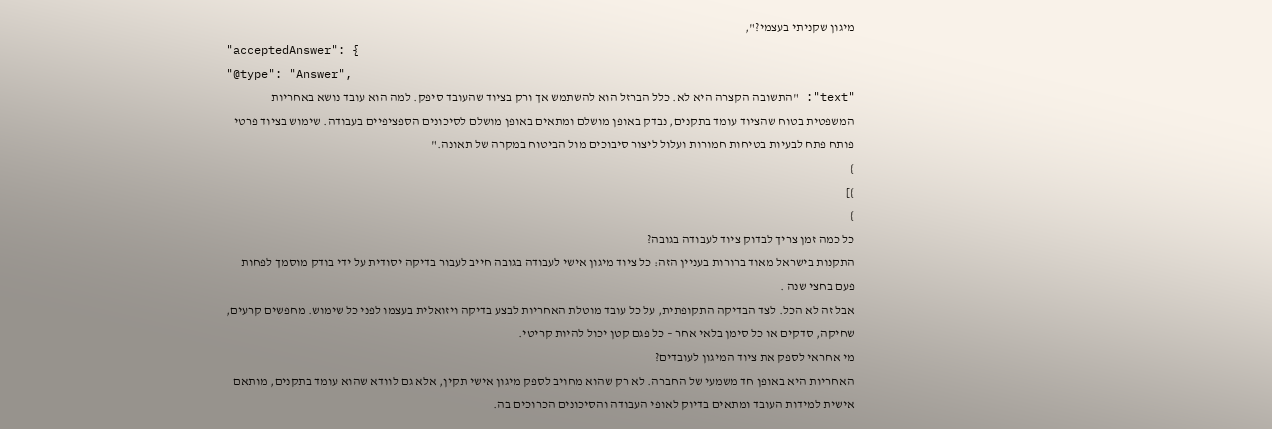מיגון שקניתי בעצמי?",
"acceptedAnswer": {
"@type": "Answer",
"text": "התשובה הקצרה היא לא. כלל הברזל הוא להשתמש אך ורק בציוד שהעובד סיפק. למה הוא עובד נושא באחריות המשפטית בטוח שהציוד עומד בתקנים, נבדק באופן מושלם ומתאים באופן מושלם לסיכונים הספציפיים בעבודה. שימוש בציוד פרטי פותח פתח לבעיות בטיחות חמורות ועלול ליצור סיבוכים מול הביטוח במקרה של תאונה."
}
}]
}
כל כמה זמן צריך לבדוק ציוד לעבודה בגובה?
התקנות בישראל מאוד ברורות בעניין הזה: כל ציוד מיגון אישי לעבודה בגובה חייב לעבור בדיקה יסודית על ידי בודק מוסמך לפחות פעם בחצי שנה .
אבל זה לא הכל. לצד הבדיקה התקופתית, על כל עובד מוטלת האחריות לבצע בדיקה ויזואלית בעצמו לפני כל שימוש. מחפשים קרעים, שחיקה, סדקים או כל סימן בלאי אחר – כל פגם קטן יכול להיות קריטי.
מי אחראי לספק את ציוד המיגון לעובדים?
האחריות היא באופן חד משמעי של החברה. לא רק שהוא מחויב לספק מיגון אישי תקין, אלא גם לוודא שהוא עומד בתקנים, מותאם אישית למידות העובד ומתאים בדיוק לאופי העבודה והסיכונים הכרוכים בה.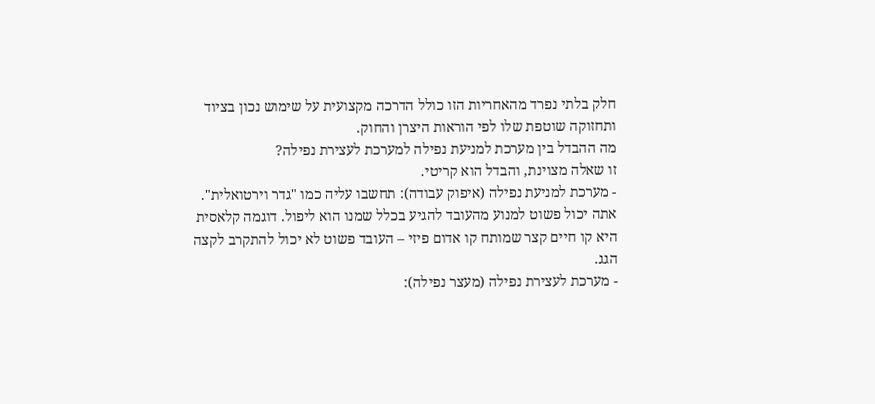חלק בלתי נפרד מהאחריות הזו כולל הדרכה מקצועית על שימוש נכון בציוד ותחזוקה שוטפת שלו לפי הוראות היצרן והחוק.
מה ההבדל בין מערכת למניעת נפילה למערכת לעצירת נפילה?
זו שאלה מצוינת, והבדל הוא קריטי.
- מערכת למניעת נפילה (איפוק עבודה): תחשבו עליה כמו "גדר וירטואלית". אתה יכול פשוט למנוע מהעובד להגיע בכלל שמנו הוא ליפול. דוגמה קלאסית היא קו חיים קצר שמותח קו אדום פיזי – העובד פשוט לא יכול להתקרב לקצה הגג.
- מערכת לעצירת נפילה (מעצר נפילה):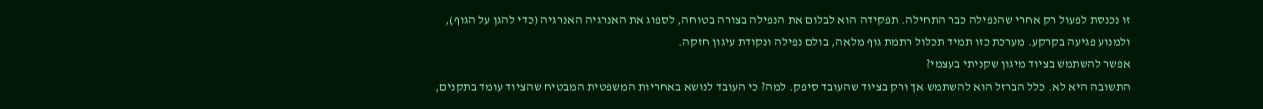זו נכנסת לפעול רק אחרי שהנפילה כבר התחילה. תפקידה הוא לבלום את הנפילה בצורה בטוחה, לספוג את האנרגיה האנרגיה (כדי להגן על הגוף), ולמנוע פגיעה בקרקע. מערכת כזו תמיד תכלול רתמת גוף מלאה, בולם נפילה ונקודת עיגון חזקה.
אפשר להשתמש בציוד מיגון שקניתי בעצמי?
התשובה היא לא. כלל הברזל הוא להשתמש אך ורק בציוד שהעובד סיפק. למה? כי העובד לנושא באחריות המשפטית המבטיח שהציוד עומד בתקנים,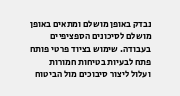נבדק באופן מושלם ומתאים באופן מושלם לסיכונים הספציפיים בעבודה. שימוש בציוד פרטי פותח פתח לבעיות בטיחות חמורות ועלול ליצור סיבוכים מול הביטוח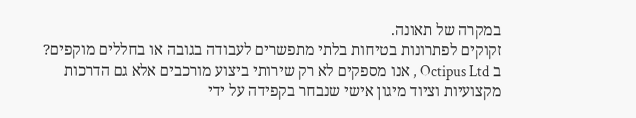במקרה של תאונה.
זקוקים לפתרונות בטיחות בלתי מתפשרים לעבודה בגובה או בחללים מוקפים? ב Octipus Ltd , אנו מספקים לא רק שירותי ביצוע מורכבים אלא גם הדרכות מקצועיות וציוד מיגון אישי שנבחר בקפידה על ידי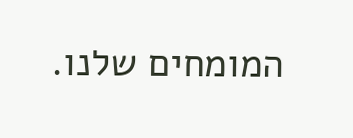המומחים שלנו.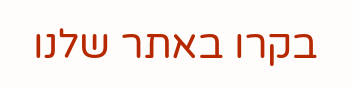בקרו באתר שלנו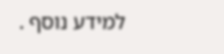למידע נוסף .